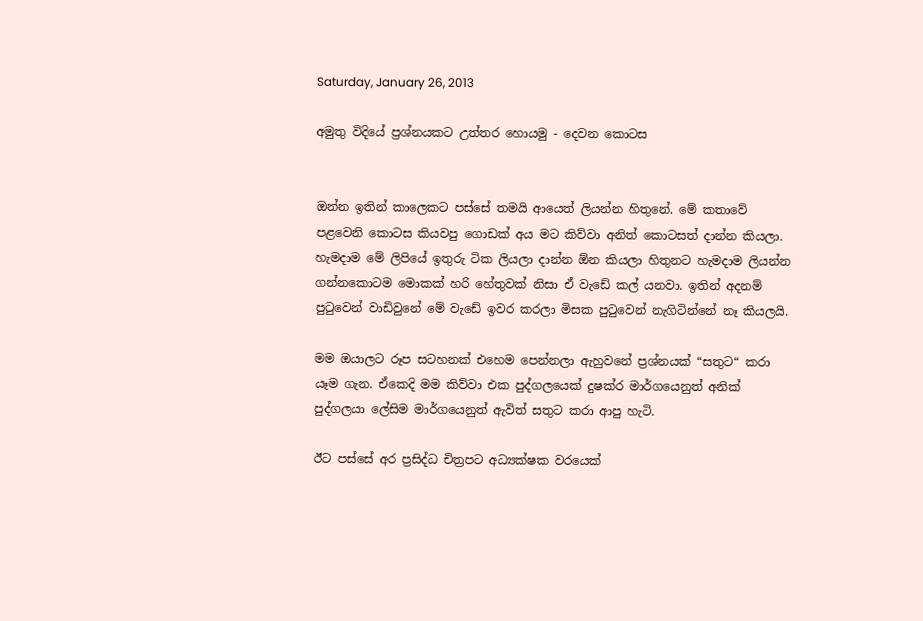Saturday, January 26, 2013

අමුතු විදියේ ප්‍රශ්නයකට උත්තර හොයමු - දෙවන කොටස


ඔන්න ඉතින් කාලෙකට පස්සේ තමයි ආයෙත් ලියන්න හිතුනේ. මේ කතාවේ පළවෙනි කොටස කියවපු ගොඩක් අය මට කිව්වා අනිත් කොටසත් දාන්න කියලා. හැමදාම මේ ලිපියේ ඉතුරු ටික ලියලා දාන්න ඕන කියලා හිතුනට හැමදාම ලියන්න ගන්නකොටම මොකක් හරි හේතුවක් නිසා ඒ වැඩේ කල් යනවා. ඉතින් අදනම් පුටුවෙන් වාඩිවුනේ මේ වැඩේ ඉවර කරලා මිසක පුටුවෙන් නැගිටින්නේ නෑ කියලයි.

මම ඔයාලට රූප සටහනක් එහෙම පෙන්නලා ඇහුවනේ ප්‍රශ්නයක් “සතුට“ කරා යෑම ගැන. ඒකෙදි මම කිව්වා එක පුද්ගලයෙක් දුෂක්ර මාර්ගයෙනුත් අනික් පුද්ගලයා ලේසිම මාර්ගයෙනුත් ඇවිත් සතුට කරා ආපු හැටි.

ඊට පස්සේ අර ප්‍රසිද්ධ චිත්‍රපට අධ්‍යක්ෂක වරයෙක්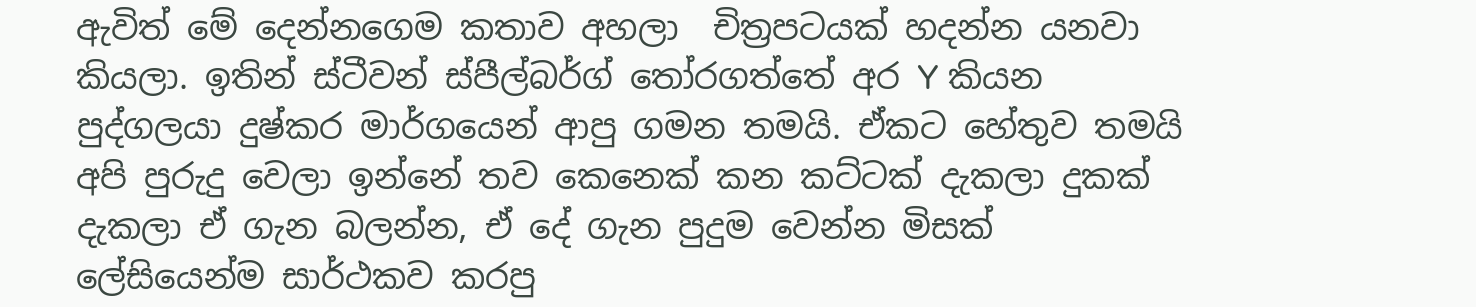ඇවිත් මේ දෙන්නගෙම කතාව අහලා  චිත්‍රපටයක් හදන්න යනවා කියලා. ඉතින් ස්ටීවන් ස්පීල්බර්ග් තෝරගත්තේ අර Y කියන පුද්ගලයා දුෂ්කර මාර්ගයෙන් ආපු ගමන තමයි. ඒකට හේතුව තමයි අපි පුරුදු වෙලා ඉන්නේ තව කෙනෙක් කන කට්ටක් දැකලා දුකක් දැකලා ඒ ගැන බලන්න, ඒ දේ ගැන පුදුම වෙන්න මිසක් ලේසියෙන්ම සාර්ථකව කරපු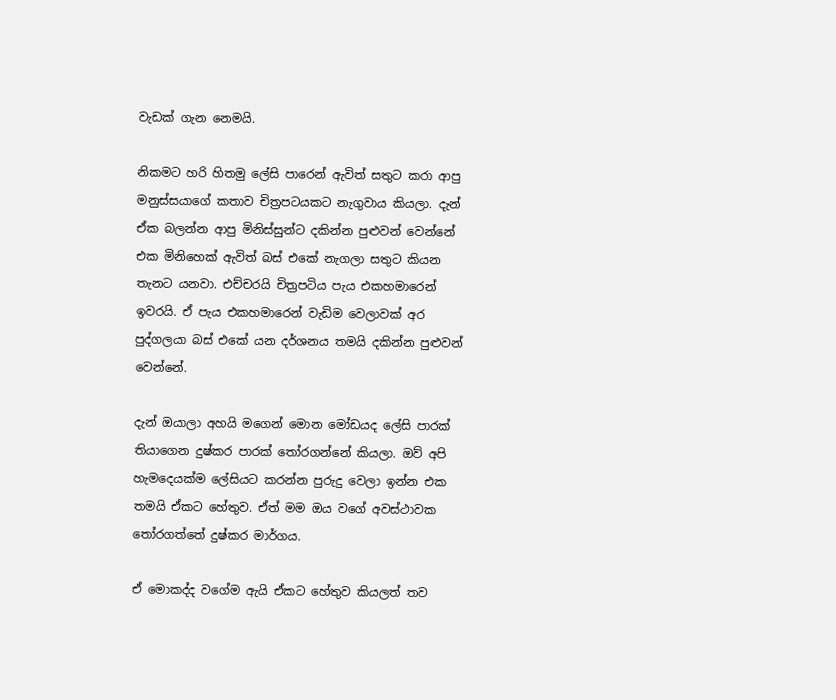වැඩක් ගැන නෙමයි.

නිකමට හරි හිතමු ලේසි පාරෙන් ඇවිත් සතුට කරා ආපු මනුස්සයාගේ කතාව චිත්‍රපටයකට නැගුවාය කියලා. දැන් ඒක බලන්න ආපු මිනිස්සුන්ට දකින්න පුළුවන් වෙන්නේ එක මිනිහෙක් ඇවිත් බස් එකේ නැගලා සතුට කියන තැනට යනවා. එච්චරයි චිත්‍රපටිය පැය එකහමාරෙන් ඉවරයි. ඒ පැය එකහමාරෙන් වැඩිම වෙලාවක් අර පුද්ගලයා බස් එකේ යන දර්ශනය තමයි දකින්න පුළුවන් වෙන්නේ.

දැන් ඔයාලා අහයි මගෙන් මොන මෝඩයද ලේසි පාරක් තියාගෙන දුෂ්කර පාරක් තෝරගන්නේ කියලා. ඔව් අපි හැමදෙයක්ම ලේසියට කරන්න පුරුදු වෙලා ඉන්න එක තමයි ඒකට හේතුව. ඒත් මම ඔය වගේ අවස්ථාවක තෝරගත්තේ දුෂ්කර මාර්ගය.

ඒ මොකද්ද වගේම ඇයි ඒකට හේතුව කියලත් තව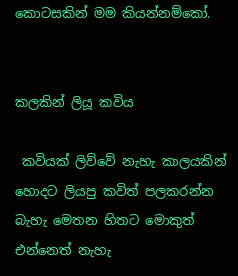කොටසකින් මම කියන්නම්කෝ.


කලකින් ලියූ කවිය

 කවියක් ලිව්වේ නැහැ කාලයකින් හොදට ලියපු කවිත් පලකරන්න බැහැ මෙතන හිතට මොකුත් එන්නෙත් නැහැ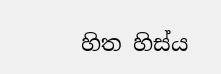හිත හිස්ය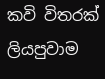කවි විතරක් ලියපුවාම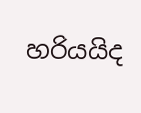හරියයිද